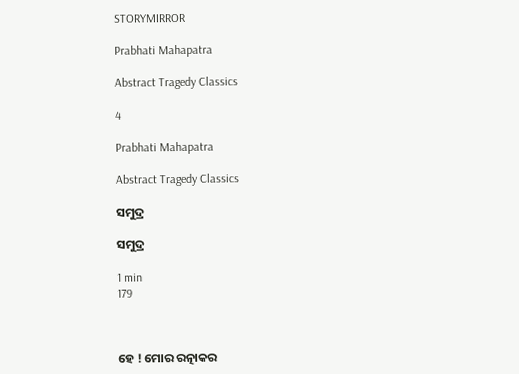STORYMIRROR

Prabhati Mahapatra

Abstract Tragedy Classics

4

Prabhati Mahapatra

Abstract Tragedy Classics

ସମୁଦ୍ର

ସମୁଦ୍ର

1 min
179



ହେ ! ମୋର ରତ୍ନାକର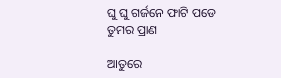ଘୁ ଘୁ ଗର୍ଜନେ ଫାଟି ପଡେ ତୁମର ପ୍ରାଣ

ଆତୁରେ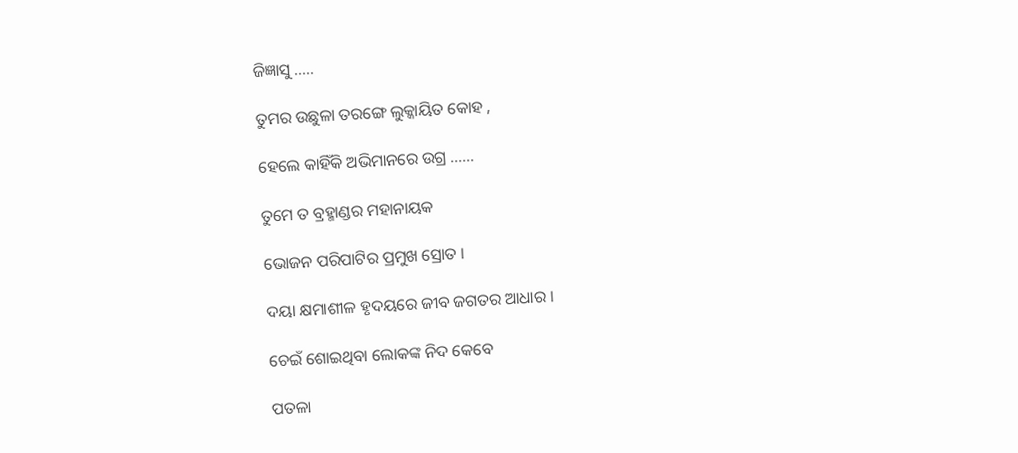ଜିଜ୍ଞାସୁ .....

ତୁମର ଉଛୁଳା ତରଙ୍ଗେ ଲୁକ୍କାୟିତ କୋହ ,

ହେଲେ କାହିଁକି ଅଭିମାନରେ ଉଗ୍ର ......

ତୁମେ ତ ବ୍ରହ୍ମାଣ୍ଡର ମହାନାୟକ

ଭୋଜନ ପରିପାଟିର ପ୍ରମୁଖ ସ୍ରୋତ ।

ଦୟା କ୍ଷମାଶୀଳ ହୃଦୟରେ ଜୀବ ଜଗତର ଆଧାର ।

ଚେଇଁ ଶୋଇଥିବା ଲୋକଙ୍କ ନିଦ କେବେ

ପତଳା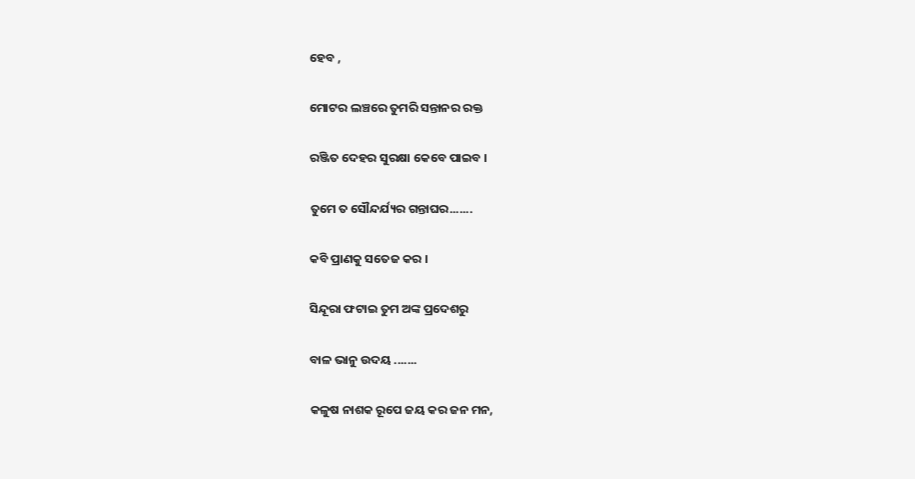ହେବ ,

ମୋଟର ଲଞ୍ଚରେ ତୁମରି ସନ୍ତାନର ରକ୍ତ

ରଞ୍ଜିତ ଦେହର ସୁରକ୍ଷା କେବେ ପାଇବ ।

ତୁମେ ତ ସୌନ୍ଦର୍ଯ୍ୟର ଗନ୍ତାଘର.......

କବି ପ୍ରାଣକୁ ସତେଜ କର ।

ସିନ୍ଦୂରା ଫଟାଇ ତୁମ ଅଙ୍କ ପ୍ରଦେଶରୁ

ବାଳ ଭାନୁ ଉଦୟ .......

କଳୁଷ ନାଶକ ରୂପେ ଜୟ କର ଜନ ମନ,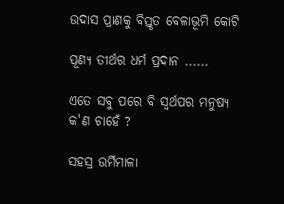ଉଦାସ ପ୍ରାଣକୁ ବିସ୍ତୃତ ବେଳାଭୂମି କୋଟି

ପୂଣ୍ୟ ତୀର୍ଥର ଧର୍ମ ପ୍ରଦାନ ......

ଏତେ ସବୁ ପରେ ବି ସ୍ଵର୍ଥପର ମନୁଷ୍ୟ କ'ଣ ଚାହେଁ ?

ସହସ୍ର ଉର୍ମିମାଳା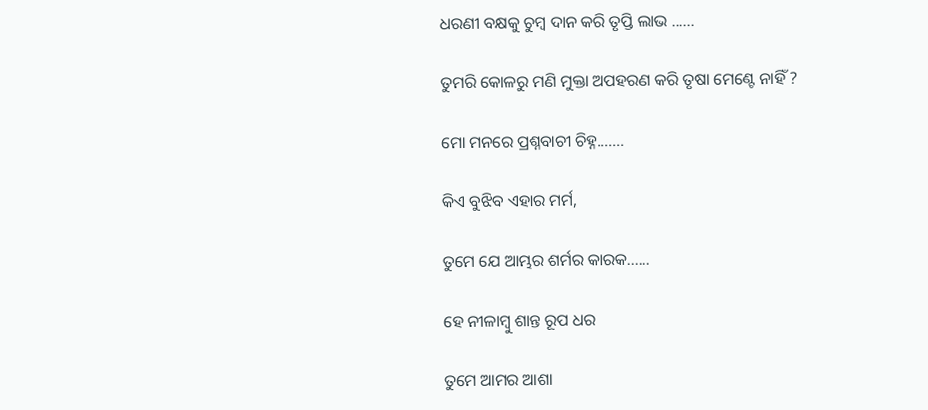ଧରଣୀ ବକ୍ଷକୁ ଚୁମ୍ବ ଦାନ କରି ତୃପ୍ତି ଲାଭ ......

ତୁମରି କୋଳରୁ ମଣି ମୁକ୍ତା ଅପହରଣ କରି ତୃଷା ମେଣ୍ଟେ ନାହିଁ ?

ମୋ ମନରେ ପ୍ରଶ୍ନବାଚୀ ଚିହ୍ନ.......

କିଏ ବୁଝିବ ଏହାର ମର୍ମ,

ତୁମେ ଯେ ଆମ୍ଭର ଶର୍ମର କାରକ......

ହେ ନୀଳାମ୍ବୁ ଶାନ୍ତ ରୂପ ଧର

ତୁମେ ଆମର ଆଶା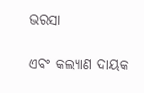ଭରସା

ଏବଂ କଲ୍ୟାଣ ଦାୟକ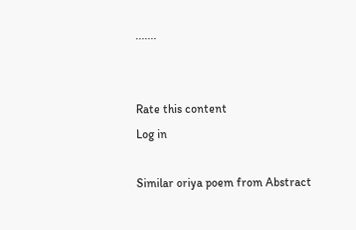.......


Rate this content
Log in

Similar oriya poem from Abstract